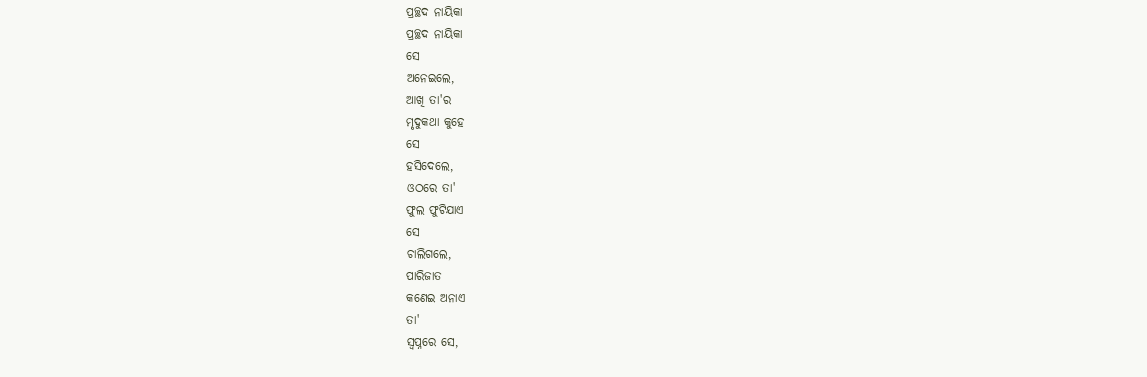ପ୍ରଚ୍ଛଦ ନାୟିକା
ପ୍ରଚ୍ଛଦ ନାୟିକା
ସେ
ଅନେଇଲେ,
ଆଖି ତା'ର
ମୃଦୁକଥା କୁହେ
ସେ
ହସିଦେଲେ,
ଓଠରେ ତା'
ଫୁଲ ଫୁଟିଯାଏ
ସେ
ଚାଲିଗଲେ,
ପାରିଜାତ
କଣେଇ ଅନାଏ
ତା'
ସ୍ୱପ୍ନରେ ସେ,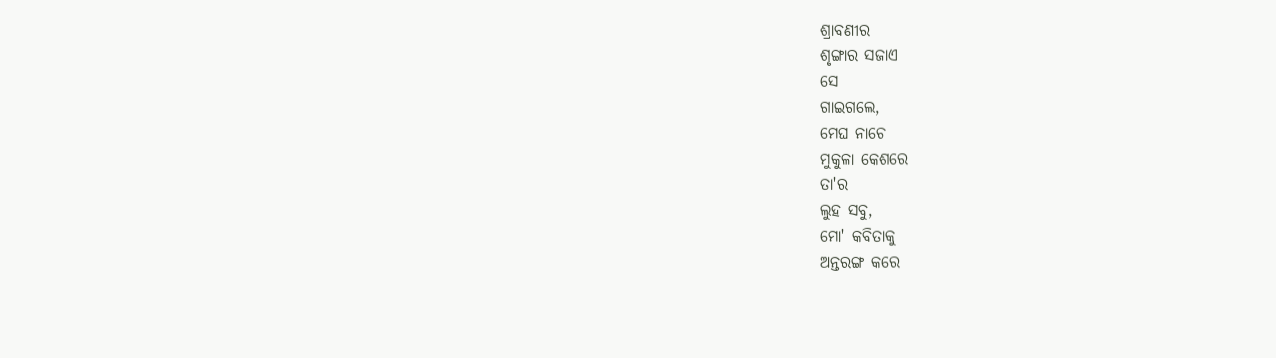ଶ୍ରାବଣୀର
ଶୃଙ୍ଗାର ସଜାଏ
ସେ
ଗାଇଗଲେ,
ମେଘ ନାଚେ
ମୁକୁଳା କେଶରେ
ତା'ର
ଲୁହ ସବୁ,
ମୋ' କବିତାକୁ
ଅନ୍ତରଙ୍ଗ କରେ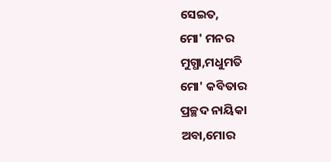ସେଇତ,
ମୋ' ମନର
ମୁଗ୍ଧା,ମଧୁମତି
ମୋ' କବିତାର
ପ୍ରଚ୍ଛଦ ନାୟିକା
ଅବା,ମୋର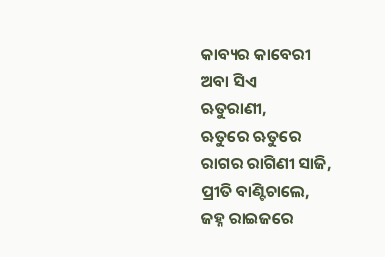କାବ୍ୟର କାବେରୀ
ଅବା ସିଏ
ଋତୁରାଣୀ,
ଋତୁରେ ଋତୁରେ
ରାଗର ରାଗିଣୀ ସାଜି,
ପ୍ରୀତି ବାଣ୍ଟିଚାଲେ,
ଜହ୍ନ ରାଇଜରେ